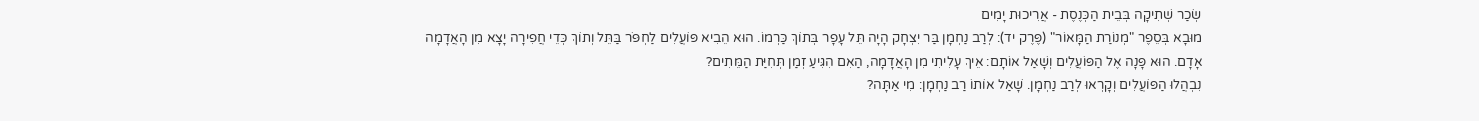שְׂכַר שְׁתִיקָה בְּבֵית הַכְּנֶסֶת - אֲרִיכוּת יָמִים
מוּבָא בְּסֵפֶר "מְנוֹרַת הַמָּאוֹר" (פֶּרֶק יד): לְרַב נַחְמָן בַּר יִצְחָק הָיָה תֵּל עָפָר בְּתוֹךְ כַּרְמוֹ. הוּא הֵבִיא פּוֹעֲלִים לַחְפֹּר בַּתֵּל וְתוֹךְ כְּדֵי חֲפִירָה יָצָא מִן הָאֲדָמָה אָדָם. הוּא פָּנָה אֶל הַפּוֹעֲלִים וְשָׁאַל אוֹתָם: אֵיךְ עָלִיתִי מִן הָאֲדָמָה, הַאִם הִגִּיעַ זְמַן תְּחִיַּת הַמֵּתִים?
נִבְהֲלוּ הַפּוֹעֲלִים וְקָרְאוּ לְרַב נַחְמָן. שָׁאַל אוֹתוֹ רַב נַחְמָן: מִי אַתָּה?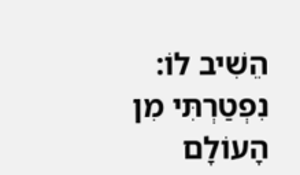הֵשִׁיב לוֹ: נִפְטַרְתִּי מִן הָעוֹלָם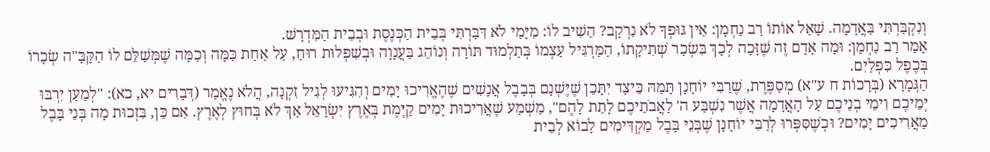וְנִקְבַּרְתִּי בַּאֲדָמָה. שָׁאַל אוֹתוֹ רַב נַחְמָן: אֵין גּוּפְךָ לֹא נִרְקָב? הֵשִׁיב לוֹ: מִיָּמַי לֹא דִּבַּרְתִּי בְּבֵית הַכְּנֶסֶת וּבְבֵית הַמִּדְרָשׁ.
אָמַר רַב נַחְמָן: וּמָה אָדָם זֶה שֶׁזָּכָה לְכָךְ בִּשְׂכַר שְׁתִיקָתוֹ, הַמַּרְגִּיל עַצְמוֹ בְּתַלְמוּד תּוֹרָה וְנוֹהֵג בַּעֲנָוָה וּבְשִׁפְלוּת רוּחַ, עַל אַחַת כַּמָּה וְכַמָּה שֶׁמְּשַׁלֵּם לוֹ הַקָּבָּ"ה שְׂכָרוֹ בְּכֶפֶל כִּפְלַיִם.
הַגְּמָרָא (בְּרָכוֹת ח ע"א) מְסַפֶּרֶת, שֶׁרַבִּי יוֹחָנָן תָּמַהּ כֵּיצַד יִתָּכֵן שֶׁיֶּשְׁנָם בְּבָבֶל אֲנָשִׁים שֶׁהֶאֱרִיכוּ יָמִים וְהִגִּיעוּ לְגִיל זִקְנָה, הֲלֹא נֶאֱמַר (דְּבָרִים יא, כא): "לְמַעַן יִרְבּוּ יְמֵיכֶם וִימֵי בְנֵיכֶם עַל הָאֲדָמָה אֲשֶׁר נִשְׁבַּע ה' לַאֲבֹתֵיכֶם לָתֵת לָהֶם", מַשְׁמַע שֶׁאֲרִיכוּת יָמִים קַיֶּמֶת בְּאֶרֶץ יִשְׂרָאֵל אַךְ לֹא בְּחוּץ לְאֶרֶץ. אִם כֵּן, בִּזְכוּת מָה בְּנֵי בָּבֶל מַאֲרִיכִים יָמִים? וּכְשֶׁסִּפְּרוּ לְרַבִּי יוֹחָנָן שֶׁבְּנֵי בָּבֶל מַקְדִּימִים לָבוֹא לְבֵית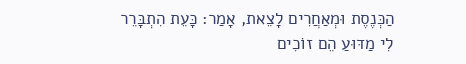הַכְּנֶסֶת וּמְאַחֲרִים לָצֵאת, אָמַר: כָּעֵת הִתְבָּרֵר לִי מַדּוּעַ הֵם זוֹכִים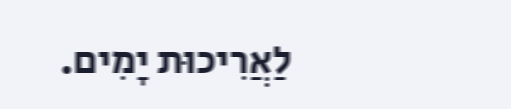לַאֲרִיכוּת יָמִים.